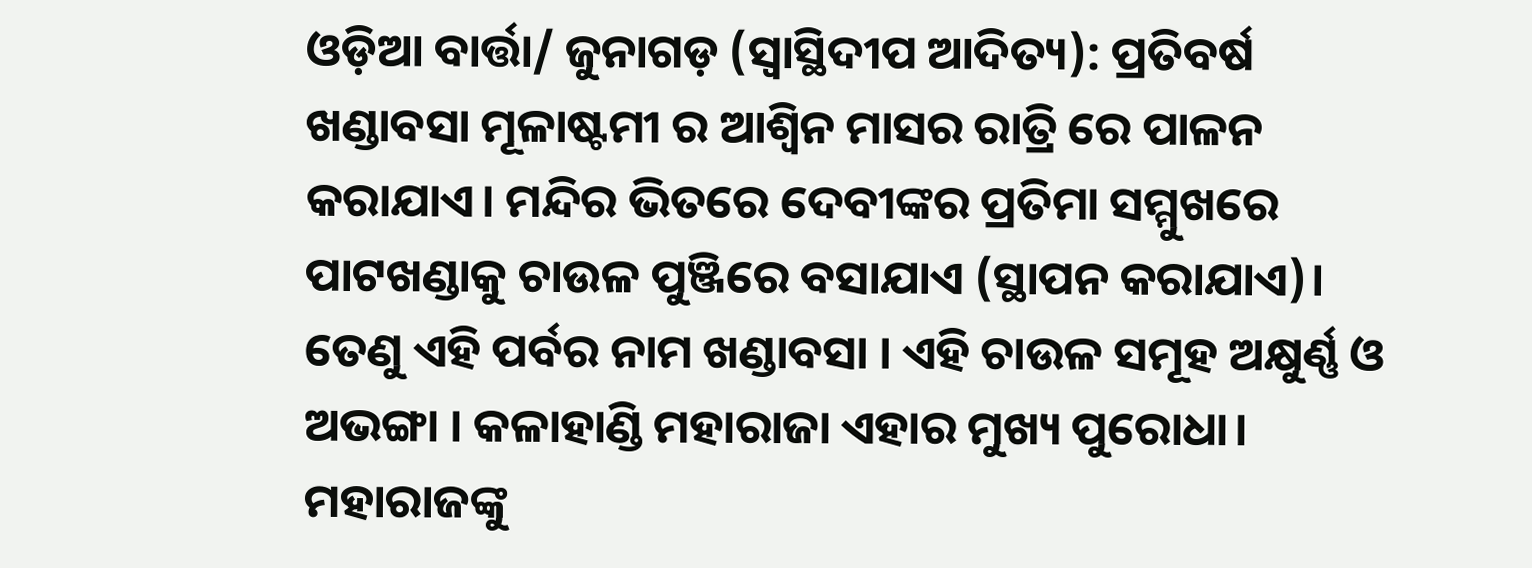ଓଡ଼ିଆ ବାର୍ତ୍ତା/ ଜୁନାଗଡ଼ (ସ୍ବାସ୍ଥିଦୀପ ଆଦିତ୍ୟ): ପ୍ରତିବର୍ଷ ଖଣ୍ଡାବସା ମୂଳାଷ୍ଟମୀ ର ଆଶ୍ୱିନ ମାସର ରାତ୍ରି ରେ ପାଳନ କରାଯାଏ। ମନ୍ଦିର ଭିତରେ ଦେବୀଙ୍କର ପ୍ରତିମା ସମ୍ମୁଖରେ ପାଟଖଣ୍ଡାକୁ ଚାଉଳ ପୁଞ୍ଜିରେ ବସାଯାଏ (ସ୍ଥାପନ କରାଯାଏ)। ତେଣୁ ଏହି ପର୍ବର ନାମ ଖଣ୍ଡାବସା । ଏହି ଚାଉଳ ସମୂହ ଅକ୍ଷୁର୍ଣ୍ଣ ଓ ଅଭଙ୍ଗା । କଳାହାଣ୍ଡି ମହାରାଜା ଏହାର ମୁଖ୍ୟ ପୁରୋଧା। ମହାରାଜଙ୍କୁ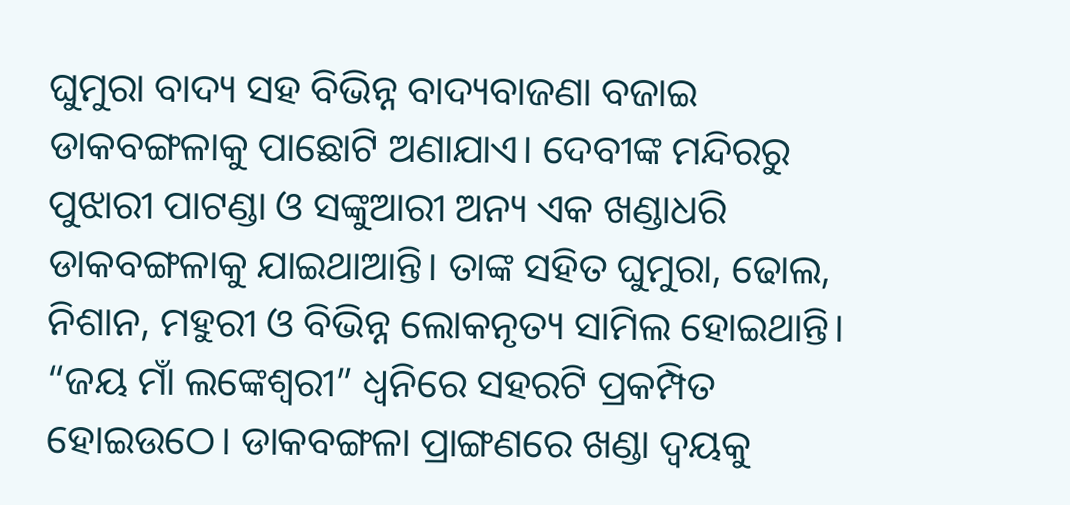ଘୁମୁରା ବାଦ୍ୟ ସହ ବିଭିନ୍ନ ବାଦ୍ୟବାଜଣା ବଜାଇ ଡାକବଙ୍ଗଳାକୁ ପାଛୋଟି ଅଣାଯାଏ। ଦେବୀଙ୍କ ମନ୍ଦିରରୁ ପୁଝାରୀ ପାଟଣ୍ଡା ଓ ସଙ୍କୁଆରୀ ଅନ୍ୟ ଏକ ଖଣ୍ଡାଧରି ଡାକବଙ୍ଗଳାକୁ ଯାଇଥାଆନ୍ତି। ତାଙ୍କ ସହିତ ଘୁମୁରା, ଢୋଲ, ନିଶାନ, ମହୁରୀ ଓ ବିଭିନ୍ନ ଲୋକନୃତ୍ୟ ସାମିଲ ହୋଇଥାନ୍ତି। “ଜୟ ମାଁ ଲଙ୍କେଶ୍ଵରୀ” ଧ୍ୱନିରେ ସହରଟି ପ୍ରକମ୍ପିତ ହୋଇଉଠେ। ଡାକବଙ୍ଗଳା ପ୍ରାଙ୍ଗଣରେ ଖଣ୍ଡା ଦ୍ଵୟକୁ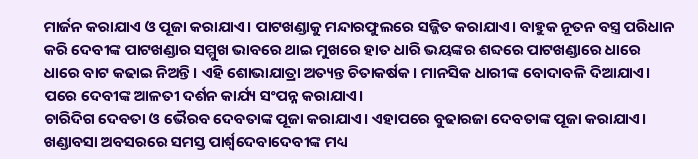ମାର୍ଜନ କରାଯାଏ ଓ ପୂଜା କରାଯାଏ। ପାଟଖଣ୍ଡାକୁ ମନ୍ଦାରଫୁଲରେ ସଜ୍ଜିତ କରାଯାଏ। ବାହୁକ ନୂତନ ବସ୍ତ୍ର ପରିଧାନ କରି ଦେବୀଙ୍କ ପାଟଖଣ୍ଡାର ସମ୍ମୁଖ ଭାବରେ ଥାଇ ମୁଖରେ ହାତ ଧାରି ଭୟଙ୍କର ଶବ୍ଦରେ ପାଟଖଣ୍ଡାରେ ଧାରେ ଧାରେ ବାଟ କଢାଇ ନିଅନ୍ତି। ଏହି ଶୋଭାଯାତ୍ରା ଅତ୍ୟନ୍ତ ଚିତାକର୍ଷକ। ମାନସିକ ଧାରୀଙ୍କ ବୋଦାବଳି ଦିଆଯାଏ। ପରେ ଦେବୀଙ୍କ ଆଳତୀ ଦର୍ଶନ କାର୍ଯ୍ୟ ସଂପନ୍ନ କରାଯାଏ।
ଚାରିଦିଗ ଦେବତା ଓ ଭୈରବ ଦେବତାଙ୍କ ପୂଜା କରାଯାଏ। ଏହାପରେ ବୁଢାରଜା ଦେବତାଙ୍କ ପୂଜା କରାଯାଏ। ଖଣ୍ଡାବସା ଅବସରରେ ସମସ୍ତ ପାର୍ଶ୍ଵଦେବାଦେବୀଙ୍କ ମଧ୍ୟ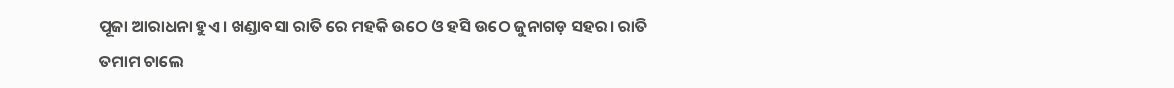ପୂଜା ଆରାଧନା ହୁଏ । ଖଣ୍ଡାବସା ରାତି ରେ ମହକି ଉଠେ ଓ ହସି ଉଠେ ଜୁନାଗଡ଼ ସହର। ରାତି ତମାମ ଚାଲେ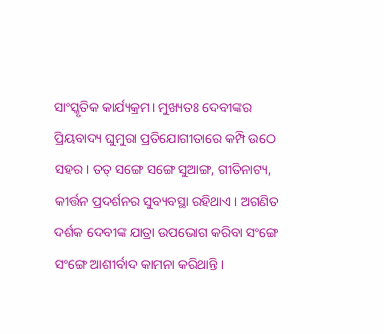ସାଂସ୍କୃତିକ କାର୍ଯ୍ୟକ୍ରମ। ମୁଖ୍ୟତଃ ଦେବୀଙ୍କର ପ୍ରିୟବାଦ୍ୟ ଘୁମୁରା ପ୍ରତିଯୋଗୀତାରେ କମ୍ପି ଉଠେ ସହର। ତତ୍ ସଙ୍ଗେ ସଙ୍ଗେ ସୁଆଙ୍ଗ, ଗୀତିନାଟ୍ୟ, କୀର୍ତ୍ତନ ପ୍ରଦର୍ଶନର ସୁବ୍ୟବସ୍ଥା ରହିଥାଏ। ଅଗଣିତ ଦର୍ଶକ ଦେବୀଙ୍କ ଯାତ୍ରା ଉପଭୋଗ କରିବା ସଂଙ୍ଗେ ସଂଙ୍ଗେ ଆଶୀର୍ବାଦ କାମନା କରିଥାନ୍ତି।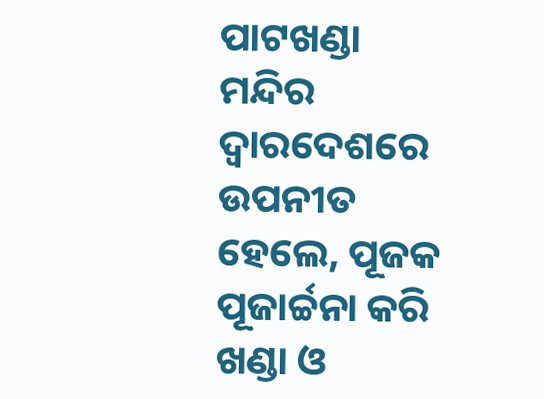ପାଟଖଣ୍ଡା ମନ୍ଦିର ଦ୍ଵାରଦେଶରେ ଉପନୀତ ହେଲେ, ପୂଜକ ପୂଜାର୍ଚ୍ଚନା କରି ଖଣ୍ଡା ଓ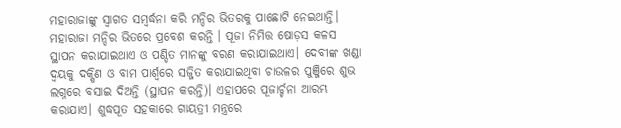ମହାରାଜାଙ୍କୁ ସ୍ଵାଗତ ସମ୍ବର୍ଦ୍ଧନା କରି ମନ୍ଦିର ଭିତରକୁ ପାଛୋଟି ନେଇଥାନ୍ତି। ମହାରାଜା ମନ୍ଦିର ଭିତରେ ପ୍ରବେଶ କରନ୍ତି । ପୂଜା ନିମିତ୍ତ ଷୋଡ଼ସ କଳସ ସ୍ଥାପନ କରାଯାଇଥାଏ ଓ ପଣ୍ଡିତ ମାନଙ୍କୁ ବରଣ କରାଯାଇଥାଏ। ଦେବୀଙ୍କ ଖଣ୍ଡା ଦ୍ଵୟକୁ ଦକ୍ଷିଣ ଓ ବାମ ପାର୍ଶ୍ଵରେ ସଜ୍ଜିତ କରାଯାଇଥିବା ଚାଉଳର ପୁଞ୍ଜିରେ ଶୁଭ ଲଗ୍ନରେ ବସାଇ ଦିଅନ୍ତି (ସ୍ଥାପନ କରନ୍ତି)। ଏହାପରେ ପୂଜାର୍ଚ୍ଚନା ଆରମ୍ଭ କରାଯାଏ। ଶୁଦ୍ଧପୂତ ସହକାରେ ଗାୟତ୍ରୀ ମନ୍ତ୍ରରେ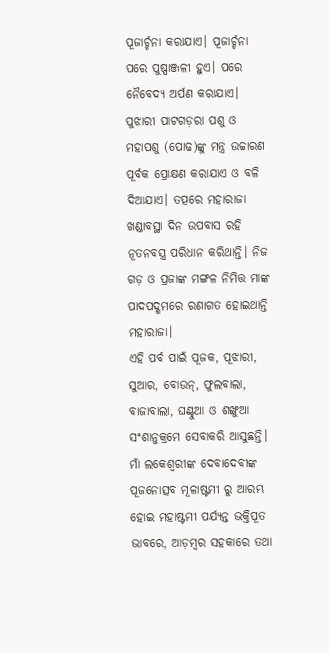ପୂଜାର୍ଚ୍ଚନା କରାଯାଏ। ପୂଜାର୍ଚ୍ଚନା ପରେ ପୁଷ୍ପାଞ୍ଜଳୀ ହୁଏ। ପରେ ନୈବେଦ୍ୟ ଅର୍ପଣ କରାଯାଏ। ପୁଝାରୀ ପାଟଗଡ଼ରା ପଶୁ ଓ ମହାପଶୁ (ପୋଢ)ଙ୍କୁ ମନ୍ତ୍ର ଉଚ୍ଚାରଣ ପୂର୍ବକ ପ୍ରୋକ୍ଷଣ କରାଯାଏ ଓ ବଳି ଦିଆଯାଏ। ତତ୍ପରେ ମହାରାଜା ଖଣ୍ଡାବସ୍ଥା ଦିନ ଉପବାସ ରହି ନୂତନବସ୍ତ୍ର ପରିଧାନ କରିଥାନ୍ତି। ନିଜ ଗଡ଼ ଓ ପ୍ରଜାଙ୍କ ମଙ୍ଗଳ ନିମିତ୍ତ ମାଙ୍କ ପାଦପଦ୍ଶମରେ ରଣାଗତ ହୋଇଥାନ୍ତି ମହାରାଜା।
ଏହି ପର୍ବ ପାଇଁ ପୂଜକ, ପୂଝାରୀ, ସୁଆର, ବୋଉନ୍, ଫୁଲବାଲା, ବାଜାବାଲା, ଘଣ୍ଟୁଆ ଓ ଶଙ୍ଖୁଆ ସଂଶାନୁକ୍ରମେ ସେବାକରି ଆସୁଛନ୍ତି। ମାଁ ଲକେଶ୍ୱରୀଙ୍କ ଦେବାଦେବୀଙ୍କ ପୂଜନୋତ୍ସବ ମୂଳାଷ୍ଟମୀ ରୁ ଆରମ୍ଭ ହୋଇ ମହାଷ୍ଟମୀ ପର୍ଯ୍ୟନ୍ତ ଭକ୍ତିପୂତ ଭାବରେ, ଆଡ଼ମ୍ବର ସହକାରେ ତଥା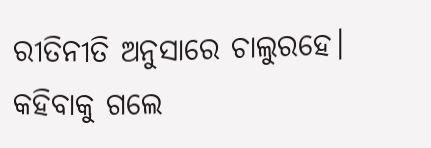ରୀତିନୀତି ଅନୁସାରେ ଚାଲୁରହେ। କହିବାକୁ ଗଲେ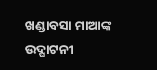ଖଣ୍ଡାବସା ମାଆଙ୍କ ଉଦ୍ଘାଟନୀ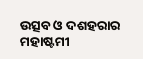ଉତ୍ସବ ଓ ଦଶହରାର ମହାଷ୍ଟମୀ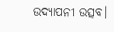ଉଦ୍ଯାପନୀ ଉତ୍ସବ।